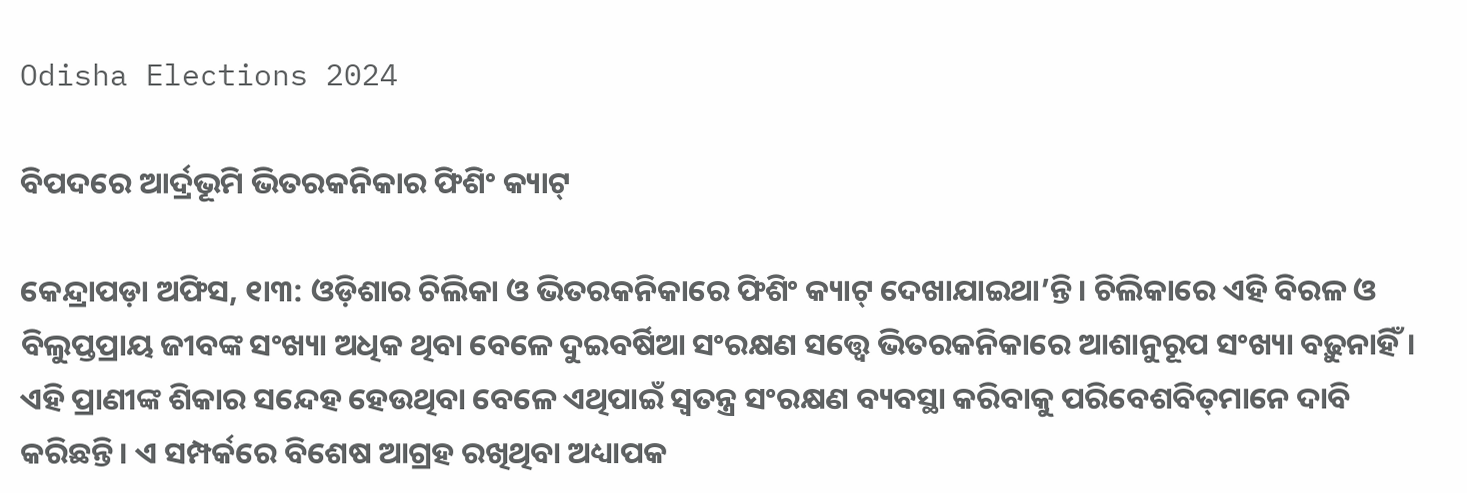Odisha Elections 2024

ବିପଦରେ ଆର୍ଦ୍ରଭୂମି ଭିତରକନିକାର ଫିଶିଂ କ୍ୟାଟ୍‌

କେନ୍ଦ୍ରାପଡ଼ା ଅଫିସ, ୧ା୩: ଓଡ଼ିଶାର ଚିଲିକା ଓ ଭିତରକନିକାରେ ଫିଶିଂ କ୍ୟାଟ୍‌ ଦେଖାଯାଇଥା’ନ୍ତି। ଚିଲିକାରେ ଏହି ବିରଳ ଓ ବିଲୁପ୍ତପ୍ରାୟ ଜୀବଙ୍କ ସଂଖ୍ୟା ଅଧିକ ଥିବା ବେଳେ ଦୁଇବର୍ଷିଆ ସଂରକ୍ଷଣ ସତ୍ତ୍ୱେ ଭିତରକନିକାରେ ଆଶାନୁରୂପ ସଂଖ୍ୟା ବଢ଼ୁନାହିଁ। ଏହି ପ୍ରାଣୀଙ୍କ ଶିକାର ସନ୍ଦେହ ହେଉଥିବା ବେଳେ ଏଥିପାଇଁ ସ୍ବତନ୍ତ୍ର ସଂରକ୍ଷଣ ବ୍ୟବସ୍ଥା କରିବାକୁ ପରିବେଶବିତ୍‌ମାନେ ଦାବି କରିଛନ୍ତି। ଏ ସମ୍ପର୍କରେ ବିଶେଷ ଆଗ୍ରହ ରଖିଥିବା ଅଧ୍ୟାପକ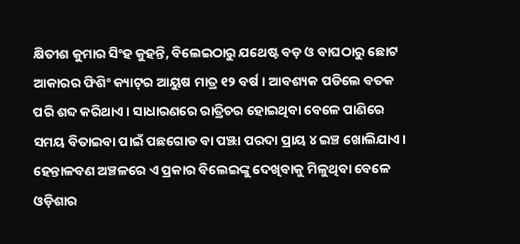କ୍ଷିତୀଶ କୁମାର ସିଂହ କୁହନ୍ତି, ବିଲେଇଠାରୁ ଯଥେଷ୍ଟ ବଡ଼ ଓ ବାଘଠାରୁ ଛୋଟ ଆକାରର ଫିଶିଂ କ୍ୟାଟ୍‌ର ଆୟୁଷ ମାତ୍ର ୧୨ ବର୍ଷ। ଆବଶ୍ୟକ ପଡିଲେ ବତକ ପରି ଶବ୍ଦ କରିଥାଏ। ସାଧାରଣରେ ରାତ୍ରିଚର ହୋଇଥିବା ବେଳେ ପାଣିରେ ସମୟ ବିତାଇବା ପାଇଁ ପଛଗୋଡ ବା ପଞ୍ଝା ପରଦା ପ୍ରାୟ ୪ ଇଞ୍ଚ ଖୋଲିଯାଏ। ହେନ୍ତାଳବଣ ଅଞ୍ଚଳରେ ଏ ପ୍ରକାର ବିଲେଇଙ୍କୁ ଦେଖିବାକୁ ମିଳୁଥିବା ବେଳେ ଓଡ଼ିଶାର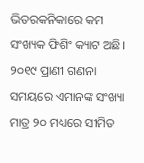ଭିତରକନିକାରେ କମ ସଂଖ୍ୟକ ଫିଶିଂ କ୍ୟାଟ ଅଛି। ୨୦୧୯ ପ୍ରାଣୀ ଗଣନା ସମୟରେ ଏମାନଙ୍କ ସଂଖ୍ୟା ମାତ୍ର ୨୦ ମଧ୍ୟରେ ସୀମିତ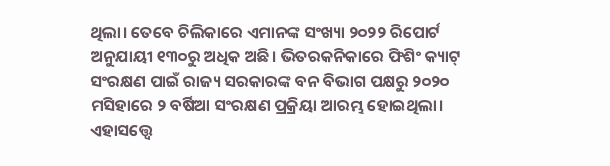ଥିଲା। ତେବେ ଚିଲିକାରେ ଏମାନଙ୍କ ସଂଖ୍ୟା ୨୦୨୨ ରିପୋର୍ଟ ଅନୁଯାୟୀ ୧୩୦ରୁ ଅଧିକ ଅଛି। ଭିତରକନିକାରେ ଫିଶିଂ କ୍ୟାଟ୍‌ ସଂରକ୍ଷଣ ପାଇଁ ରାଜ୍ୟ ସରକାରଙ୍କ ବନ ବିଭାଗ ପକ୍ଷରୁ ୨୦୨୦ ମସିହାରେ ୨ ବର୍ଷିଆ ସଂରକ୍ଷଣ ପ୍ରକ୍ରିୟା ଆରମ୍ଭ ହୋଇଥିଲା। ଏହାସତ୍ତ୍ୱେ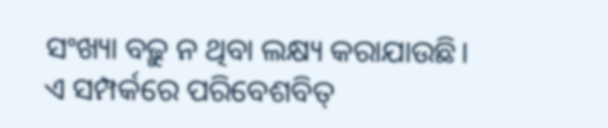ସଂଖ୍ୟା ବଢ଼ୁ ନ ଥିବା ଲକ୍ଷ୍ୟ କରାଯାଉଛି।
ଏ ସମ୍ପର୍କରେ ପରିବେଶବିତ୍‌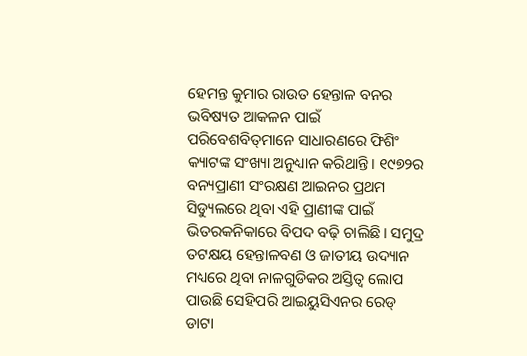ହେମନ୍ତ କୁମାର ରାଉତ ହେନ୍ତାଳ ବନର ଭବିଷ୍ୟତ ଆକଳନ ପାଇଁ ପରିବେଶବିତ୍‌ମାନେ ସାଧାରଣରେ ଫିଶିଂ କ୍ୟାଟଙ୍କ ସଂଖ୍ୟା ଅନୁଧ୍ୟାନ କରିଥାନ୍ତି। ୧୯୭୨ର ବନ୍ୟପ୍ରାଣୀ ସଂରକ୍ଷଣ ଆଇନର ପ୍ରଥମ ସିଡ୍ୟୁଲରେ ଥିବା ଏହି ପ୍ରାଣୀଙ୍କ ପାଇଁ ଭିତରକନିକାରେ ବିପଦ ବଢ଼ି ଚାଲିଛି। ସମୁଦ୍ର ତଟକ୍ଷୟ ହେନ୍ତାଳବଣ ଓ ଜାତୀୟ ଉଦ୍ୟାନ ମଧ୍ୟରେ ଥିବା ନାଳଗୁଡିକର ଅସ୍ତିତ୍ୱ ଲୋପ ପାଉଛି ସେହିପରି ଆଇୟୁସିଏନର ରେଡ୍‌ ଡାଟା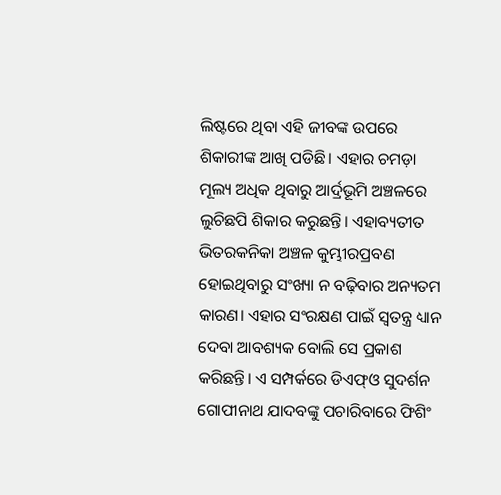ଲିଷ୍ଟରେ ଥିବା ଏହି ଜୀବଙ୍କ ଉପରେ ଶିକାରୀଙ୍କ ଆଖି ପଡିଛି। ଏହାର ଚମଡ଼ା ମୂଲ୍ୟ ଅଧିକ ଥିବାରୁ ଆର୍ଦ୍ରଭୂମି ଅଞ୍ଚଳରେ ଲୁଚିଛପି ଶିକାର କରୁଛନ୍ତି। ଏହାବ୍ୟତୀତ ଭିତରକନିକା ଅଞ୍ଚଳ କୁମ୍ଭୀରପ୍ରବଣ ହୋଇଥିବାରୁ ସଂଖ୍ୟା ନ ବଢ଼ିବାର ଅନ୍ୟତମ କାରଣ। ଏହାର ସଂରକ୍ଷଣ ପାଇଁ ସ୍ବତନ୍ତ୍ର ଧ୍ୟାନ ଦେବା ଆବଶ୍ୟକ ବୋଲି ସେ ପ୍ରକାଶ କରିଛନ୍ତି। ଏ ସମ୍ପର୍କରେ ଡିଏଫ୍‌ଓ ସୁଦର୍ଶନ ଗୋପୀନାଥ ଯାଦବଙ୍କୁ ପଚାରିବାରେ ଫିଶିଂ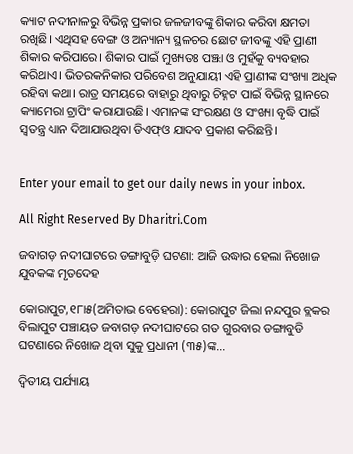କ୍ୟାଟ ନଦୀନାଳରୁ ବିଭିନ୍ନ ପ୍ରକାର ଜଳଜୀବଙ୍କୁ ଶିକାର କରିବା କ୍ଷମତା ରଖିଛି। ଏଥିସହ ବେଙ୍ଗ ଓ ଅନ୍ୟାନ୍ୟ ସ୍ଥଳଚର ଛୋଟ ଜୀବଙ୍କୁ ଏହି ପ୍ରାଣୀ ଶିକାର କରିପାରେ। ଶିକାର ପାଇଁ ମୁଖ୍ୟତଃ ପଞ୍ଝା ଓ ମୁହଁକୁ ବ୍ୟବହାର କରିଥାଏ। ଭିତରକନିକାର ପରିବେଶ ଅନୁଯାୟୀ ଏହି ପ୍ରାଣୀଙ୍କ ସଂଖ୍ୟା ଅଧିକ ରହିବା କଥା। ରାତ୍ର ସମୟରେ ବାହାରୁ ଥିବାରୁ ଚିହ୍ନଟ ପାଇଁ ବିଭିନ୍ନ ସ୍ଥାନରେ କ୍ୟାମେରା ଟ୍ରାପିଂ କରାଯାଉଛି। ଏମାନଙ୍କ ସଂରକ୍ଷଣ ଓ ସଂଖ୍ୟା ବୃଦ୍ଧି ପାଇଁ ସ୍ବତନ୍ତ୍ର ଧ୍ୟାନ ଦିଆଯାଉଥିବା ଡିଏଫ୍‌ଓ ଯାଦବ ପ୍ରକାଶ କରିଛନ୍ତି।


Enter your email to get our daily news in your inbox.

All Right Reserved By Dharitri.Com

ଜବାଗଡ଼ ନଦୀଘାଟରେ ଡଙ୍ଗାବୁଡ଼ି ଘଟଣା: ଆଜି ଉଦ୍ଧାର ହେଲା ନିଖୋଜ ଯୁବକଙ୍କ ମୃତଦେହ

କୋରାପୁଟ,୧୮ା୫(ଅମିତାଭ ବେହେରା): କୋରାପୁଟ ଜିଲା ନନ୍ଦପୁର ବ୍ଲକର ବିଲାପୁଟ ପଞ୍ଚାୟତ ଜବାଗଡ଼ ନଦୀଘାଟରେ ଗତ ଗୁରବାର ଡଙ୍ଗାବୁଡି ଘଟଣାରେ ନିଖୋଜ ଥିବା ସୁକୁ ପ୍ରଧାନୀ (୩୫)ଙ୍କ...

ଦ୍ୱିତୀୟ ପର୍ଯ୍ୟାୟ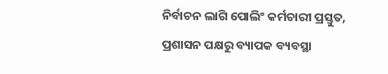ନିର୍ବାଚନ ଲାଗି ପୋଲିଂ କର୍ମଚାରୀ ପ୍ରସ୍ତୁତ, ପ୍ରଶାସନ ପକ୍ଷରୁ ବ୍ୟାପକ ବ୍ୟବସ୍ଥା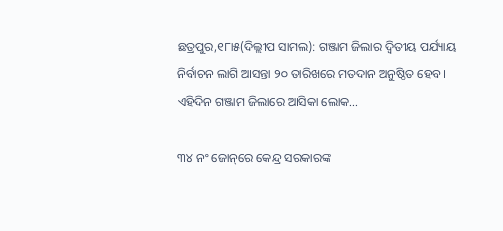ଛତ୍ରପୁର,୧୮ା୫(ଦିଲ୍ଲୀପ ସାମଲ): ଗଞ୍ଜାମ ଜିଲାର ଦ୍ୱିତୀୟ ପର୍ଯ୍ୟାୟ ନିର୍ବାଚନ ଲାଗି ଆସନ୍ତା ୨୦ ତାରିଖରେ ମତଦାନ ଅନୁଷ୍ଠିତ ହେବ। ଏହିଦିନ ଗଞ୍ଜାମ ଜିଲାରେ ଆସିକା ଲୋକ...

୩୪ ନଂ ଜୋନ୍‌ରେ କେନ୍ଦ୍ର ସରକାରଙ୍କ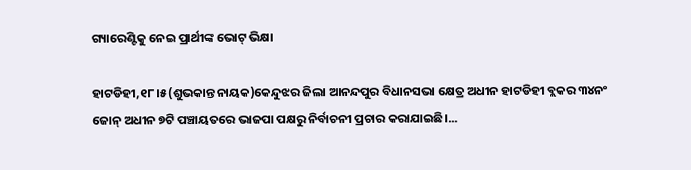ଗ୍ୟାରେଣ୍ଟିକୁ ନେଇ ପ୍ରାର୍ଥୀଙ୍କ ଭୋଟ୍‌ ଭିକ୍ଷା

ହାଟଡିହୀ,୧୮।୫(ଶୁଭକାନ୍ତ ନାୟକ)କେନ୍ଦୁଝର ଜିଲା ଆନନ୍ଦପୁର ବିଧାନସଭା କ୍ଷେତ୍ର ଅଧୀନ ହାଟଡିହୀ ବ୍ଲକର ୩୪ନଂ ଜୋନ୍‌ ଅଧୀନ ୭ଟି ପଞ୍ଚାୟତରେ ଭାଜପା ପକ୍ଷରୁ ନିର୍ବାଚନୀ ପ୍ରଚାର କରାଯାଇଛି।...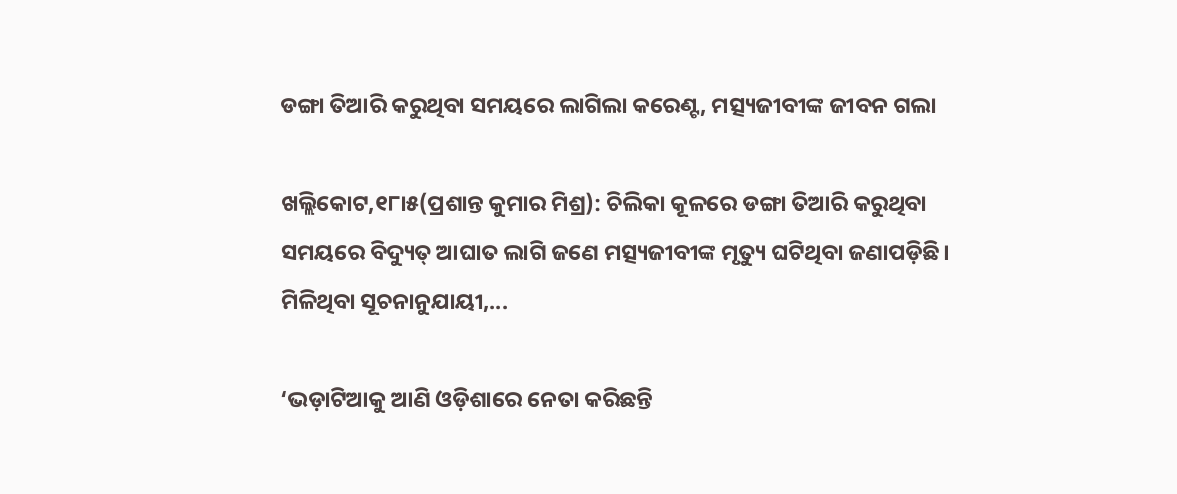ଡଙ୍ଗା ତିଆରି କରୁଥିବା ସମୟରେ ଲାଗିଲା କରେଣ୍ଟ, ମତ୍ସ୍ୟଜୀବୀଙ୍କ ଜୀବନ ଗଲା

ଖଲ୍ଲିକୋଟ,୧୮ା୫(ପ୍ରଶାନ୍ତ କୁମାର ମିଶ୍ର): ଚିଲିକା କୂଳରେ ଡଙ୍ଗା ତିଆରି କରୁଥିବା ସମୟରେ ବିଦ୍ୟୁତ୍‌ ଆଘାତ ଲାଗି ଜଣେ ମତ୍ସ୍ୟଜୀବୀଙ୍କ ମୃତ୍ୟୁ ଘଟିଥିବା ଜଣାପଡ଼ିଛି। ମିଳିଥିବା ସୂଚନାନୁଯାୟୀ,...

‘ଭଡ଼ାଟିଆକୁ ଆଣି ଓଡ଼ିଶାରେ ନେତା କରିଛନ୍ତି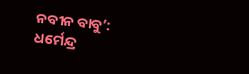ନବୀନ ବାବୁ’: ଧର୍ମେନ୍ଦ୍ର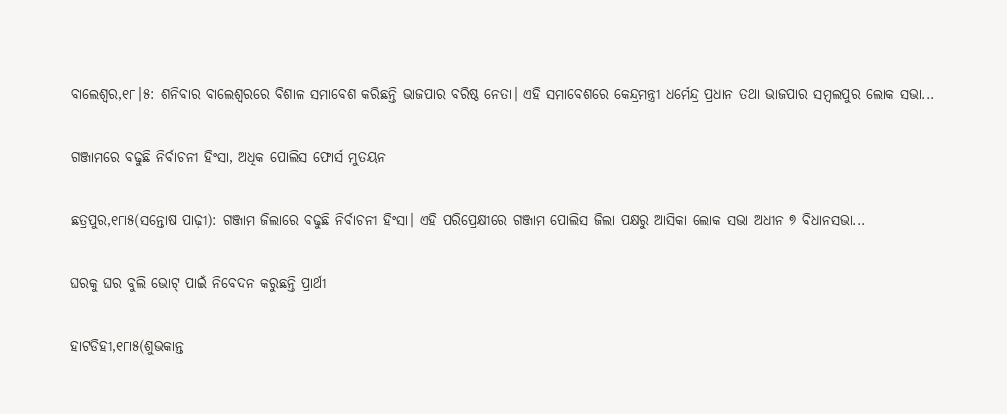ବାଲେଶ୍ୱର,୧୮।୫: ଶନିବାର ବାଲେଶ୍ବରରେ ବିଶାଳ ସମାବେଶ କରିଛନ୍ତି ଭାଜପାର ବରିଷ୍ଠ ନେତା। ଏହି ସମାବେଶରେ କେନ୍ଦ୍ରମନ୍ତ୍ରୀ ଧର୍ମେନ୍ଦ୍ର ପ୍ରଧାନ ତଥା ଭାଜପାର ସମ୍ବଲପୁର ଲୋକ ସଭା...

ଗଞ୍ଜାମରେ ବଢୁଛି ନିର୍ବାଚନୀ ହିଂସା, ଅଧିକ ପୋଲିସ ଫୋର୍ସ ମୁତୟନ

ଛତ୍ରପୁର,୧୮ା୫(ସନ୍ତୋଷ ପାଢ଼ୀ): ଗଞ୍ଜାମ ଜିଲାରେ ବଢୁଛି ନିର୍ବାଚନୀ ହିଂସା। ଏହି ପରିପ୍ରେକ୍ଷୀରେ ଗଞ୍ଜାମ ପୋଲିସ ଜିଲା ପକ୍ଷରୁ ଆସିକା ଲୋକ ସଭା ଅଧୀନ ୭ ବିଧାନସଭା...

ଘରକୁ ଘର ବୁଲି ଭୋଟ୍‌ ପାଇଁ ନିବେଦନ କରୁଛନ୍ତି ପ୍ରାର୍ଥୀ

ହାଟଡିହୀ,୧୮ା୫(ଶୁଭକାନ୍ତ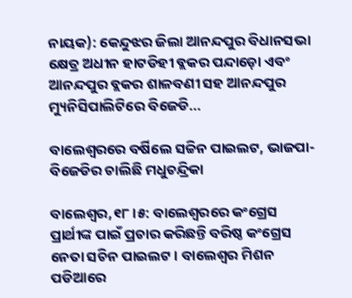ନାୟକ): କେନ୍ଦୁଝର ଜିଲା ଆନନ୍ଦପୁର ବିଧାନସଭା କ୍ଷେତ୍ର ଅଧୀନ ହାଟଡିହୀ ବ୍ଲକର ପନ୍ଦାଡ଼ୋ ଏବଂ ଆନନ୍ଦପୁର ବ୍ଲକର ଶାଳବଣୀ ସହ ଆନନ୍ଦପୁର ମ୍ୟୁନିସିପାଲିଟିରେ ବିଜେଡି...

ବାଲେଶ୍ୱରରେ ବର୍ଷିଲେ ସଚ୍ଚିନ ପାଇଲଟ, ଭାଜପା-ବିଜେଡିର ଚାଲିଛି ମଧୁଚନ୍ଦ୍ରିକା

ବାଲେଶ୍ୱର,୧୮।୫: ବାଲେଶ୍ୱରରେ କଂଗ୍ରେସ ପ୍ରାର୍ଥୀଙ୍କ ପାଇଁ ପ୍ରଚାର କରିଛନ୍ତି ବରିଷ୍ଠ କଂଗ୍ରେସ ନେତା ସଚିନ ପାଇଲଟ । ବାଲେଶ୍ୱର ମିଶନ ପଡିଆରେ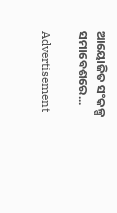ଆୟୋଜିତ ସଂକଳ୍ପ ସମାବେଶରେ...

Advertisement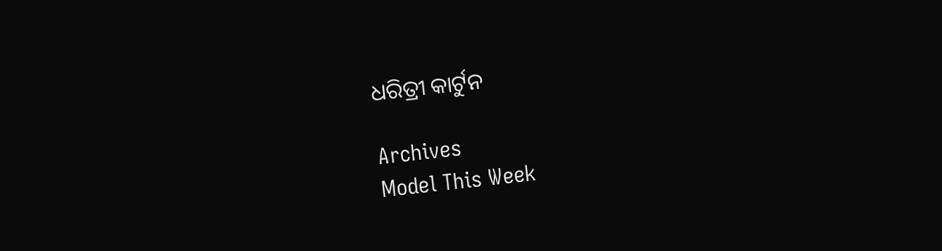ଧରିତ୍ରୀ କାର୍ଟୁନ

Archives
Model This Week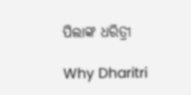ପିଲାଙ୍କ ଧରିତ୍ରୀ

Why Dharitri